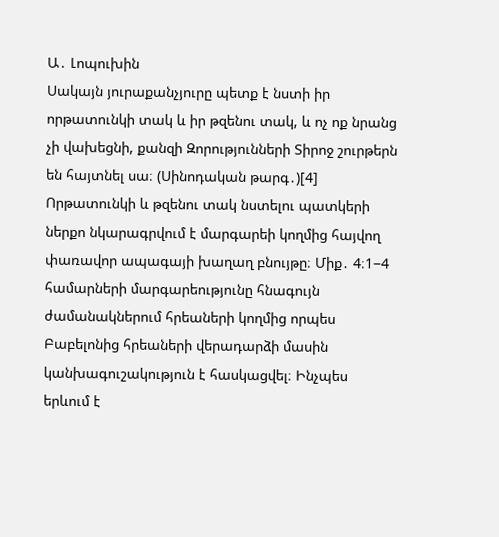Ա․ Լոպուխին
Սակայն յուրաքանչյուրը պետք է նստի իր որթատունկի տակ և իր թզենու տակ, և ոչ ոք նրանց չի վախեցնի, քանզի Զորությունների Տիրոջ շուրթերն են հայտնել սա։ (Սինոդական թարգ․)[4]
Որթատունկի և թզենու տակ նստելու պատկերի ներքո նկարագրվում է մարգարեի կողմից հայվող փառավոր ապագայի խաղաղ բնույթը։ Միք․ 4։1−4 համարների մարգարեությունը հնագույն ժամանակներում հրեաների կողմից որպես Բաբելոնից հրեաների վերադարձի մասին կանխագուշակություն է հասկացվել։ Ինչպես երևում է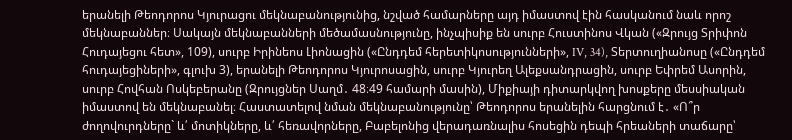երանելի Թեոդորոս Կյուրացու մեկնաբանությունից, նշված համարները այդ իմաստով էին հասկանում նաև որոշ մեկնաբաններ։ Սակայն մեկնաբանների մեծամասնությունը, ինչպիսիք են սուրբ Հուստինոս Վկան («Զրույց Տրիփոն Հուդայեցու հետ», 109), սուրբ Իրինեոս Լիոնացին («Ընդդեմ հերետիկոսությունների», IV, 34), Տերտուղիանոսը («Ընդդեմ հուդայեցիների», գլուխ 3), երանելի Թեոդորոս Կյուրոսացին, սուրբ Կյուրեղ Ալեքսանդրացին, սուրբ Եփրեմ Ասորին, սուրբ Հովհան Ոսկեբերանը (Զրույցներ Սաղմ․ 48։49 համարի մասին), Միքիայի դիտարկվող խոսքերը մեսսիական իմաստով են մեկնաբանել։ Հաստատելով նման մեկնաբանությունը՝ Թեոդորոս երանելին հարցնում է․ «Ո՞ր ժողովուրդները` և՛ մոտիկները, և՛ հեռավորները, Բաբելոնից վերադառնալիս հոսեցին դեպի հրեաների տաճարը՝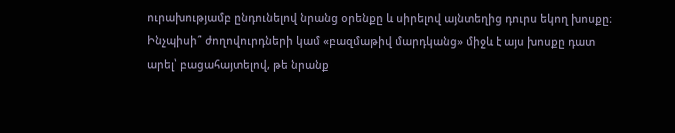ուրախությամբ ընդունելով նրանց օրենքը և սիրելով այնտեղից դուրս եկող խոսքը։ Ինչպիսի՞ ժողովուրդների կամ «բազմաթիվ մարդկանց» միջև է այս խոսքը դատ արել՝ բացահայտելով, թե նրանք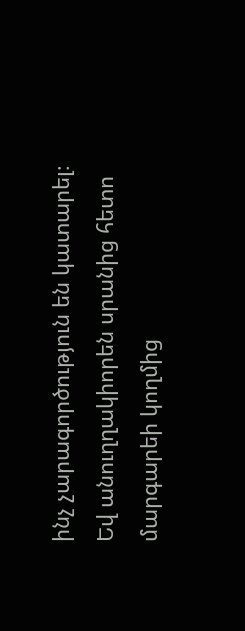ինչ չարագործություն են կատարել։ Եվ անուղղակիորեն սրանից հետո մարգարեի կողմից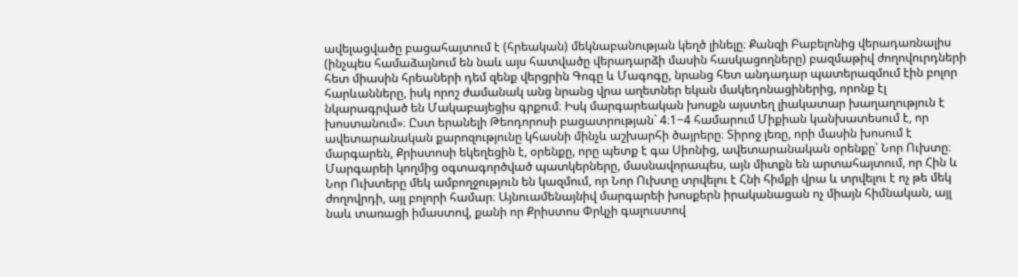ավելացվածը բացահայտում է (հրեական) մեկնաբանության կեղծ լինելը։ Քանզի Բաբելոնից վերադառնալիս (ինչպես համաձայնում են նաև այս հատվածը վերադարձի մասին հասկացողները) բազմաթիվ ժողովուրդների հետ միասին հրեաների դեմ զենք վերցրին Գոգը և Մագոգը, նրանց հետ անդադար պատերազմում էին բոլոր հարևանները, իսկ որոշ ժամանակ անց նրանց վրա աղետներ եկան մակեդոնացիներից, որոնք էլ նկարագրված են Մակաբայեցիս գրքում։ Իսկ մարգարեական խոսքն այստեղ լիակատար խաղաղություն է խոստանում»։ Ըստ երանելի Թեոդորոսի բացատրության` 4։1−4 համարում Միքիան կանխատեսում է, որ ավետարանական քարոզությունը կհասնի մինչև աշխարհի ծայրերը։ Տիրոջ լեռը, որի մասին խոսում է մարգարեն, Քրիստոսի եկեղեցին է, օրենքը, որը պետք է գա Սիոնից, ավետարանական օրենքը՝ Նոր Ուխտը։ Մարգարեի կողմից օգտագործված պատկերները, մասնավորապես, այն միտքն են արտահայտում, որ Հին և Նոր Ուխտերը մեկ ամբողջություն են կազմում, որ Նոր Ուխտը տրվելու է Հնի հիմքի վրա և տրվելու է ոչ թե մեկ ժողովրդի, այլ բոլորի համար։ Այնուամենայնիվ մարգարեի խոսքերն իրականացան ոչ միայն հիմնական, այլ նաև տառացի իմաստով, քանի որ Քրիստոս Փրկչի գալուստով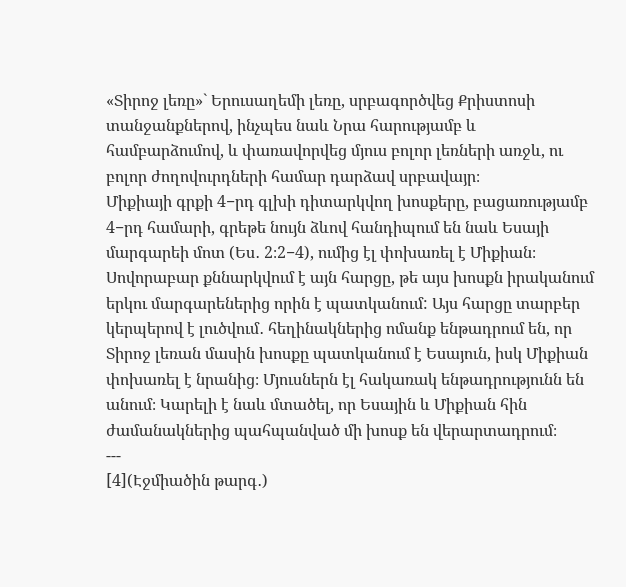«Տիրոջ լեռը»` Երուսաղեմի լեռը, սրբագործվեց Քրիստոսի տանջանքներով, ինչպես նաև Նրա հարությամբ և համբարձումով, և փառավորվեց մյուս բոլոր լեռների առջև, ու բոլոր ժողովուրդների համար դարձավ սրբավայր։
Միքիայի գրքի 4−րդ գլխի դիտարկվող խոսքերը, բացառությամբ 4−րդ համարի, գրեթե նույն ձևով հանդիպում են նաև Եսայի մարգարեի մոտ (Ես․ 2։2−4), ումից էլ փոխառել է Միքիան։ Սովորաբար քննարկվում է այն հարցը, թե այս խոսքն իրականում երկու մարգարեներից որին է պատկանում: Այս հարցը տարբեր կերպերով է լուծվում․ հեղինակներից ոմանք ենթադրում են, որ Տիրոջ լեռան մասին խոսքը պատկանում է Եսայուն, իսկ Միքիան փոխառել է նրանից։ Մյուսներն էլ հակառակ ենթադրությունն են անում։ Կարելի է նաև մտածել, որ Եսային և Միքիան հին ժամանակներից պահպանված մի խոսք են վերարտադրում։
---
[4](Էջմիածին թարգ․)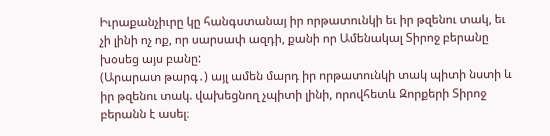Իւրաքանչիւրը կը հանգստանայ իր որթատունկի եւ իր թզենու տակ, եւ չի լինի ոչ ոք, որ սարսափ ազդի, քանի որ Ամենակալ Տիրոջ բերանը խօսեց այս բանը:
(Արարատ թարգ․) այլ ամեն մարդ իր որթատունկի տակ պիտի նստի և իր թզենու տակ. վախեցնող չպիտի լինի, որովհետև Զորքերի Տիրոջ բերանն է ասել։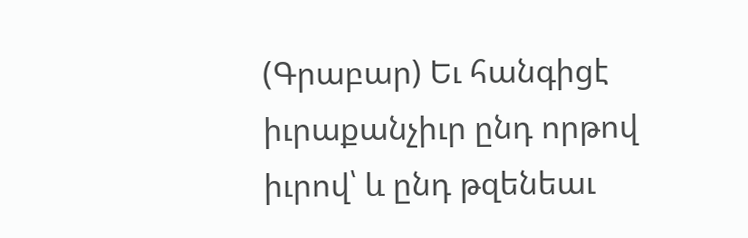(Գրաբար) Եւ հանգիցէ իւրաքանչիւր ընդ որթով իւրով՝ և ընդ թզենեաւ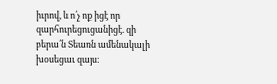իւրով, և ո՛չ ոք իցէ որ զարհուրեցուցանիցէ. զի բերա՛ն Տեառն ամենակալի խօսեցաւ զայս։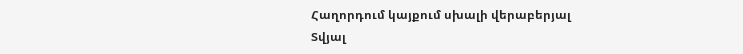Հաղորդում կայքում սխալի վերաբերյալ
Տվյալ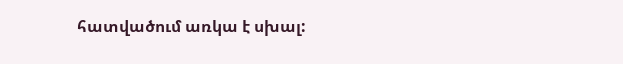հատվածում առկա է սխալ: